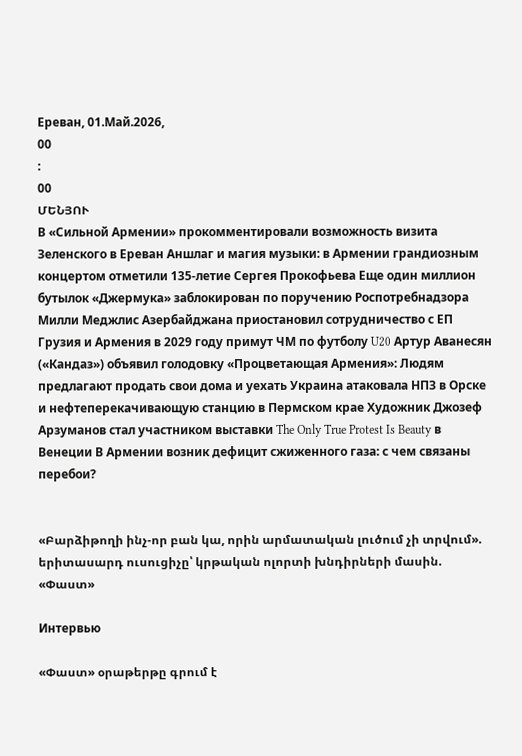Ереван, 01.Май.2026,
00
:
00
ՄԵՆՅՈՒ
В «Сильной Армении» прокомментировали возможность визита Зеленского в Ереван Аншлаг и магия музыки: в Армении грандиозным концертом отметили 135-летие Сергея Прокофьева Еще один миллион бутылок «Джермука» заблокирован по поручению Роспотребнадзора Милли Меджлис Азербайджана приостановил сотрудничество с ЕП Грузия и Армения в 2029 году примут ЧМ по футболу U20 Артур Аванесян («Кандаз») объявил голодовку «Процветающая Армения»: Людям предлагают продать свои дома и уехать Украина атаковала НПЗ в Орске и нефтеперекачивающую станцию в Пермском крае Художник Джозеф Арзуманов стал участником выставки The Only True Protest Is Beauty в Венеции В Армении возник дефицит сжиженного газа: с чем связаны перебои?


«Բարձիթողի ինչ-որ բան կա, որին արմատական լուծում չի տրվում». երիտասարդ ուսուցիչը՝ կրթական ոլորտի խնդիրների մասին. «Փաստ»

Интервью

«Փաստ» օրաթերթը գրում է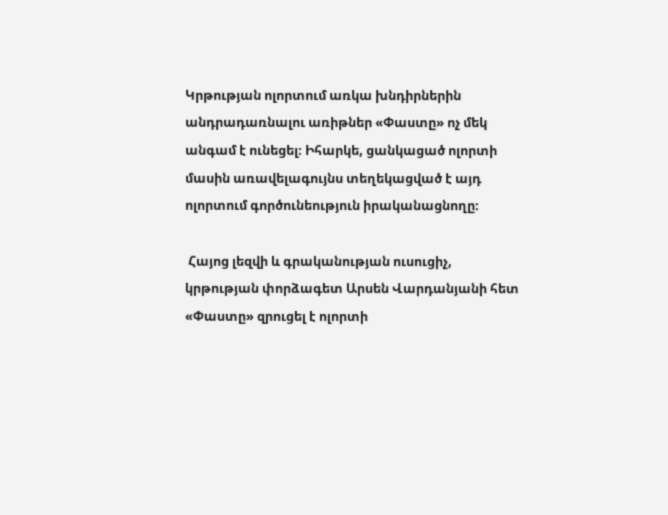Կրթության ոլորտում առկա խնդիրներին անդրադառնալու առիթներ «Փաստը» ոչ մեկ անգամ է ունեցել։ Իհարկե, ցանկացած ոլորտի մասին առավելագույնս տեղեկացված է այդ ոլորտում գործունեություն իրականացնողը։

 Հայոց լեզվի և գրականության ուսուցիչ, կրթության փորձագետ Արսեն Վարդանյանի հետ «Փաստը» զրուցել է ոլորտի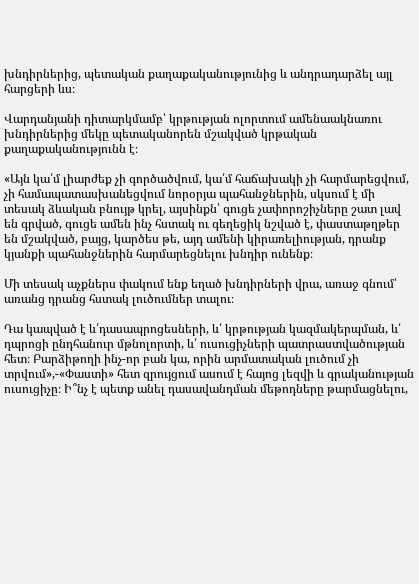խնդիրներից, պետական քաղաքականությունից և անդրադարձել այլ հարցերի ևս։

Վարդանյանի դիտարկմամբ՝ կրթության ոլորտում ամենաակնառու խնդիրներից մեկը պետականորեն մշակված կրթական քաղաքականությունն է։

«Այն կա՛մ լիարժեք չի գործածվում, կա՛մ հաճախակի չի հարմարեցվում, չի համապատասխանեցվում նորօրյա պահանջներին, սկսում է մի տեսակ ձևական բնույթ կրել, այսինքն՝ գուցե չափորոշիչները շատ լավ են գրված, գուցե ամեն ինչ հստակ ու գեղեցիկ նշված է, փաստաթղթեր են մշակված, բայց, կարծես թե, այդ ամենի կիրառելիության, դրանք կյանքի պահանջներին հարմարեցնելու խնդիր ունենք։

Մի տեսակ աչքներս փակում ենք եղած խնդիրների վրա, առաջ գնում՝ առանց դրանց հստակ լուծումներ տալու։

Դա կապված է և՛դասապրոցեսների, և՛ կրթության կազմակերպման, և՛ դպրոցի ընդհանուր մթնոլորտի, և՛ ուսուցիչների պատրաստվածության հետ։ Բարձիթողի ինչ-որ բան կա, որին արմատական լուծում չի տրվում»,-«Փաստի» հետ զրույցում ասում է հայոց լեզվի և գրականության ուսուցիչը։ Ի՞նչ է պետք անել դասավանդման մեթոդները թարմացնելու,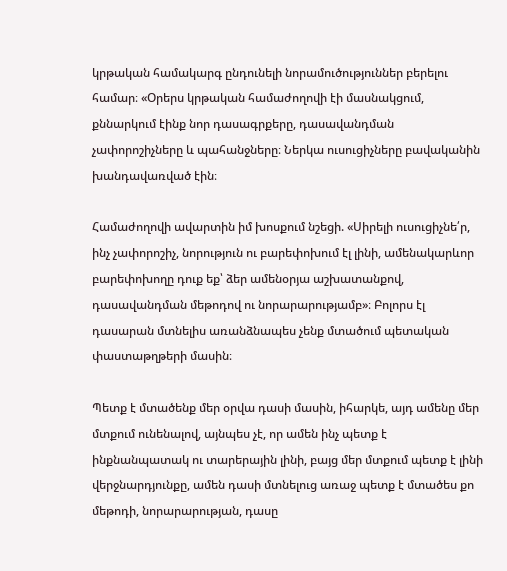կրթական համակարգ ընդունելի նորամուծություններ բերելու համար։ «Օրերս կրթական համաժողովի էի մասնակցում, քննարկում էինք նոր դասագրքերը, դասավանդման չափորոշիչները և պահանջները։ Ներկա ուսուցիչները բավականին խանդավառված էին։

Համաժողովի ավարտին իմ խոսքում նշեցի. «Սիրելի ուսուցիչնե՛ր, ինչ չափորոշիչ, նորություն ու բարեփոխում էլ լինի, ամենակարևոր բարեփոխողը դուք եք՝ ձեր ամենօրյա աշխատանքով, դասավանդման մեթոդով ու նորարարությամբ»։ Բոլորս էլ դասարան մտնելիս առանձնապես չենք մտածում պետական փաստաթղթերի մասին։

Պետք է մտածենք մեր օրվա դասի մասին, իհարկե, այդ ամենը մեր մտքում ունենալով, այնպես չէ, որ ամեն ինչ պետք է ինքնանպատակ ու տարերային լինի, բայց մեր մտքում պետք է լինի վերջնարդյունքը, ամեն դասի մտնելուց առաջ պետք է մտածես քո մեթոդի, նորարարության, դասը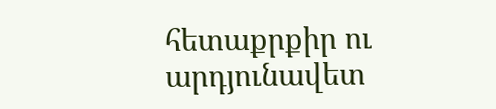հետաքրքիր ու արդյունավետ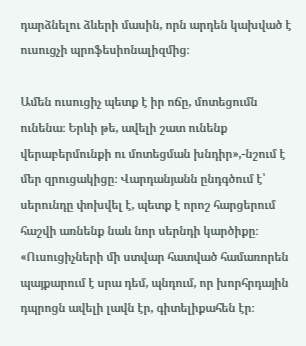դարձնելու ձևերի մասին, որն արդեն կախված է ուսուցչի պրոֆեսիոնալիզմից։

Ամեն ուսուցիչ պետք է իր ոճը, մոտեցումն ունենա։ Երևի թե, ավելի շատ ունենք վերաբերմունքի ու մոտեցման խնդիր»,-նշում է մեր զրուցակիցը։ Վարդանյանն ընդգծում է՝ սերունդը փոխվել է, պետք է որոշ հարցերում հաշվի առնենք նաև նոր սերնդի կարծիքը։ «Ուսուցիչների մի ստվար հատված համառորեն պայքարում է սրա դեմ, պնդում, որ խորհրդային դպրոցն ավելի լավն էր, գիտելիքահեն էր։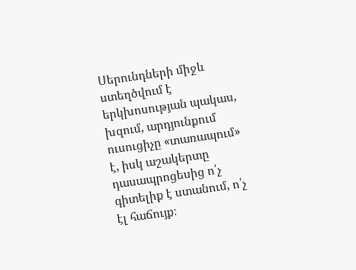Սերունդների միջև ստեղծվում է երկխոսության պակաս, խզում, արդյունքում ուսուցիչը «տառապում» է, իսկ աշակերտը դասապրոցեսից ո՛չ գիտելիք է ստանում, ո՛չ էլ հաճույք։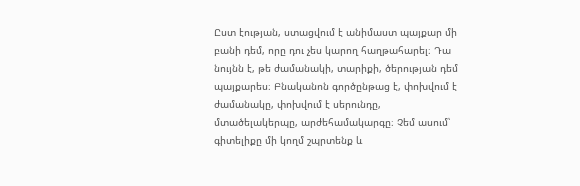Ըստ էության, ստացվում է անիմաստ պայքար մի բանի դեմ, որը դու չես կարող հաղթահարել։ Դա նույնն է, թե ժամանակի, տարիքի, ծերության դեմ պայքարես։ Բնականոն գործընթաց է, փոխվում է ժամանակը, փոխվում է սերունդը, մտածելակերպը, արժեհամակարգը։ Չեմ ասում՝ գիտելիքը մի կողմ շպրտենք և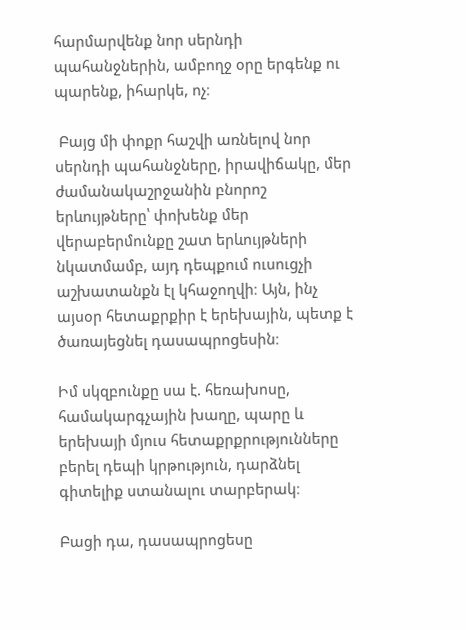հարմարվենք նոր սերնդի պահանջներին, ամբողջ օրը երգենք ու պարենք, իհարկե, ոչ։

 Բայց մի փոքր հաշվի առնելով նոր սերնդի պահանջները, իրավիճակը, մեր ժամանակաշրջանին բնորոշ երևույթները՝ փոխենք մեր վերաբերմունքը շատ երևույթների նկատմամբ, այդ դեպքում ուսուցչի աշխատանքն էլ կհաջողվի։ Այն, ինչ այսօր հետաքրքիր է երեխային, պետք է ծառայեցնել դասապրոցեսին։

Իմ սկզբունքը սա է. հեռախոսը, համակարգչային խաղը, պարը և երեխայի մյուս հետաքրքրությունները բերել դեպի կրթություն, դարձնել գիտելիք ստանալու տարբերակ։

Բացի դա, դասապրոցեսը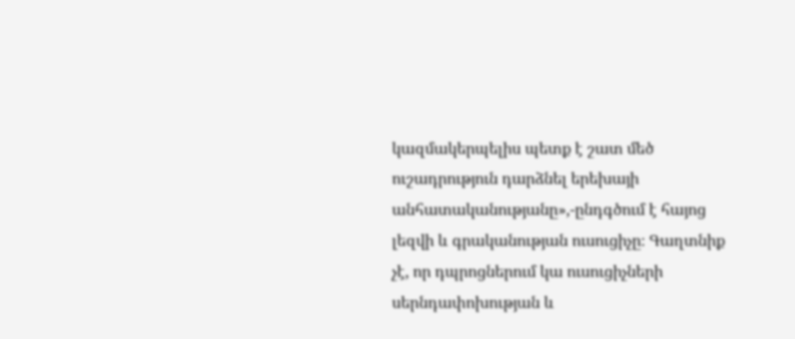կազմակերպելիս պետք է շատ մեծ ուշադրություն դարձնել երեխայի անհատականությանը»,-ընդգծում է հայոց լեզվի և գրականության ուսուցիչը։ Գաղտնիք չէ, որ դպրոցներում կա ուսուցիչների սերնդափոխության և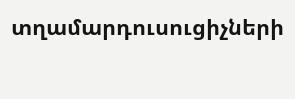տղամարդուսուցիչների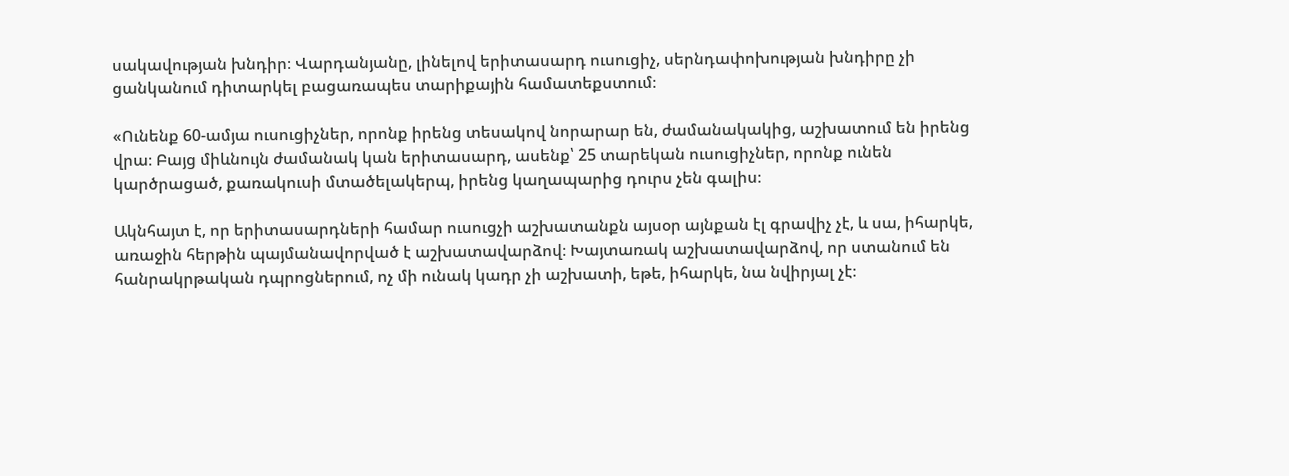սակավության խնդիր։ Վարդանյանը, լինելով երիտասարդ ուսուցիչ, սերնդափոխության խնդիրը չի ցանկանում դիտարկել բացառապես տարիքային համատեքստում։

«Ունենք 60-ամյա ուսուցիչներ, որոնք իրենց տեսակով նորարար են, ժամանակակից, աշխատում են իրենց վրա։ Բայց միևնույն ժամանակ կան երիտասարդ, ասենք՝ 25 տարեկան ուսուցիչներ, որոնք ունեն կարծրացած, քառակուսի մտածելակերպ, իրենց կաղապարից դուրս չեն գալիս։

Ակնհայտ է, որ երիտասարդների համար ուսուցչի աշխատանքն այսօր այնքան էլ գրավիչ չէ, և սա, իհարկե, առաջին հերթին պայմանավորված է աշխատավարձով։ Խայտառակ աշխատավարձով, որ ստանում են հանրակրթական դպրոցներում, ոչ մի ունակ կադր չի աշխատի, եթե, իհարկե, նա նվիրյալ չէ։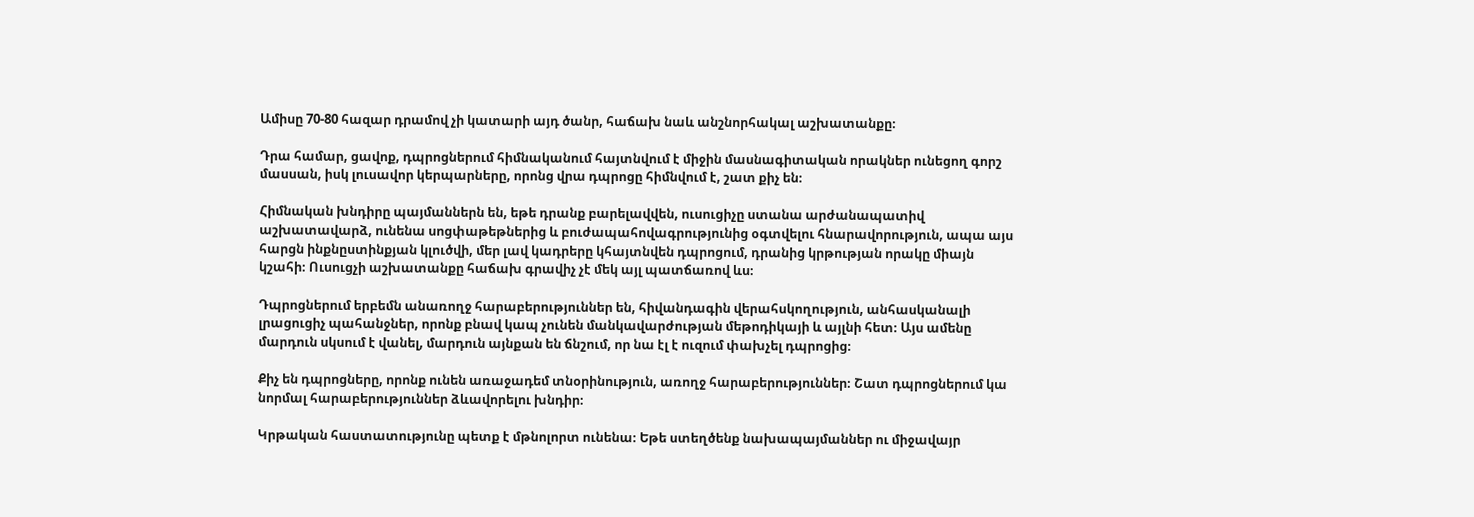Ամիսը 70-80 հազար դրամով չի կատարի այդ ծանր, հաճախ նաև անշնորհակալ աշխատանքը։

Դրա համար, ցավոք, դպրոցներում հիմնականում հայտնվում է միջին մասնագիտական որակներ ունեցող գորշ մասսան, իսկ լուսավոր կերպարները, որոնց վրա դպրոցը հիմնվում է, շատ քիչ են։

Հիմնական խնդիրը պայմաններն են, եթե դրանք բարելավվեն, ուսուցիչը ստանա արժանապատիվ աշխատավարձ, ունենա սոցփաթեթներից և բուժապահովագրությունից օգտվելու հնարավորություն, ապա այս հարցն ինքնըստինքյան կլուծվի, մեր լավ կադրերը կհայտնվեն դպրոցում, դրանից կրթության որակը միայն կշահի։ Ուսուցչի աշխատանքը հաճախ գրավիչ չէ մեկ այլ պատճառով ևս։

Դպրոցներում երբեմն անառողջ հարաբերություններ են, հիվանդագին վերահսկողություն, անհասկանալի լրացուցիչ պահանջներ, որոնք բնավ կապ չունեն մանկավարժության մեթոդիկայի և այլնի հետ։ Այս ամենը մարդուն սկսում է վանել, մարդուն այնքան են ճնշում, որ նա էլ է ուզում փախչել դպրոցից։

Քիչ են դպրոցները, որոնք ունեն առաջադեմ տնօրինություն, առողջ հարաբերություններ։ Շատ դպրոցներում կա նորմալ հարաբերություններ ձևավորելու խնդիր։

Կրթական հաստատությունը պետք է մթնոլորտ ունենա։ Եթե ստեղծենք նախապայմաններ ու միջավայր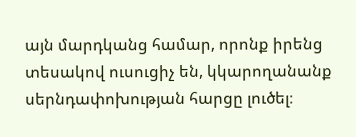այն մարդկանց համար, որոնք իրենց տեսակով ուսուցիչ են, կկարողանանք սերնդափոխության հարցը լուծել։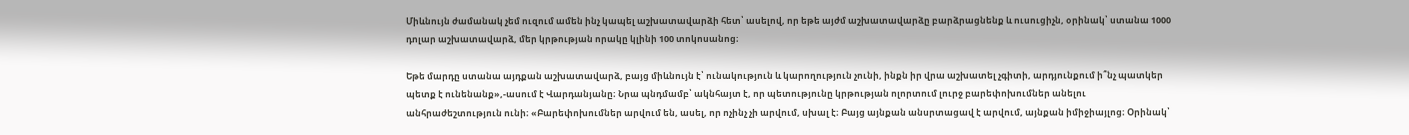Միևնույն ժամանակ չեմ ուզում ամեն ինչ կապել աշխատավարձի հետ՝ ասելով, որ եթե այժմ աշխատավարձը բարձրացնենք և ուսուցիչն, օրինակ՝ ստանա 1000 դոլար աշխատավարձ, մեր կրթության որակը կլինի 100 տոկոսանոց։

Եթե մարդը ստանա այդքան աշխատավարձ, բայց միևնույն է՝ ունակություն և կարողություն չունի, ինքն իր վրա աշխատել չգիտի, արդյունքում ի՞նչ պատկեր պետք է ունենանք»,-ասում է Վարդանյանը։ Նրա պնդմամբ՝ ակնհայտ է, որ պետությունը կրթության ոլորտում լուրջ բարեփոխումներ անելու անհրաժեշտություն ունի։ «Բարեփոխումներ արվում են, ասել, որ ոչինչ չի արվում, սխալ է։ Բայց այնքան անսրտացավ է արվում, այնքան իմիջիայլոց։ Օրինակ՝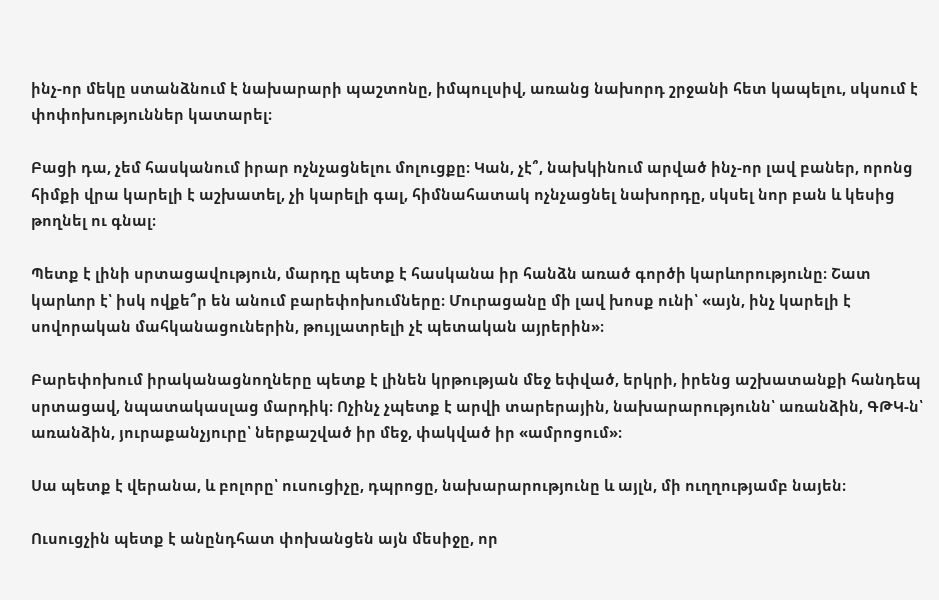ինչ-որ մեկը ստանձնում է նախարարի պաշտոնը, իմպուլսիվ, առանց նախորդ շրջանի հետ կապելու, սկսում է փոփոխություններ կատարել։

Բացի դա, չեմ հասկանում իրար ոչնչացնելու մոլուցքը։ Կան, չէ՞, նախկինում արված ինչ-որ լավ բաներ, որոնց հիմքի վրա կարելի է աշխատել, չի կարելի գալ, հիմնահատակ ոչնչացնել նախորդը, սկսել նոր բան և կեսից թողնել ու գնալ։

Պետք է լինի սրտացավություն, մարդը պետք է հասկանա իր հանձն առած գործի կարևորությունը։ Շատ կարևոր է՝ իսկ ովքե՞ր են անում բարեփոխումները։ Մուրացանը մի լավ խոսք ունի՝ «այն, ինչ կարելի է սովորական մահկանացուներին, թույլատրելի չէ պետական այրերին»։

Բարեփոխում իրականացնողները պետք է լինեն կրթության մեջ եփված, երկրի, իրենց աշխատանքի հանդեպ սրտացավ, նպատակասլաց մարդիկ։ Ոչինչ չպետք է արվի տարերային, նախարարությունն՝ առանձին, ԳԹԿ-ն՝ առանձին, յուրաքանչյուրը՝ ներքաշված իր մեջ, փակված իր «ամրոցում»։

Սա պետք է վերանա, և բոլորը՝ ուսուցիչը, դպրոցը, նախարարությունը և այլն, մի ուղղությամբ նայեն։

Ուսուցչին պետք է անընդհատ փոխանցեն այն մեսիջը, որ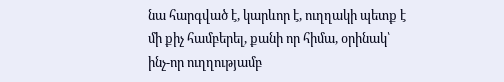նա հարգված է, կարևոր է, ուղղակի պետք է մի քիչ համբերել, քանի որ հիմա, օրինակ՝ ինչ-որ ուղղությամբ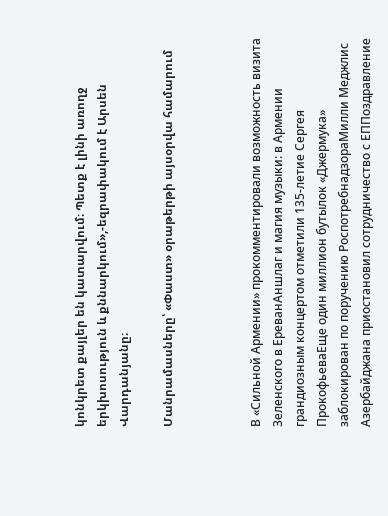կոնկրետ քայլեր են կատարվում։ Պետք է լինի առողջ երկխոսություն և քննարկում»,-եզրափակում է Արսեն Վարդանյանը։

Մանրամասները՝ «Փաստ» օրաթերթի այսօրվա համարում



В «Сильной Армении» прокомментировали возможность визита Зеленского в ЕреванАншлаг и магия музыки: в Армении грандиозным концертом отметили 135-летие Сергея ПрокофьеваЕще один миллион бутылок «Джермука» заблокирован по поручению РоспотребнадзораМилли Меджлис Азербайджана приостановил сотрудничество с ЕППоздравление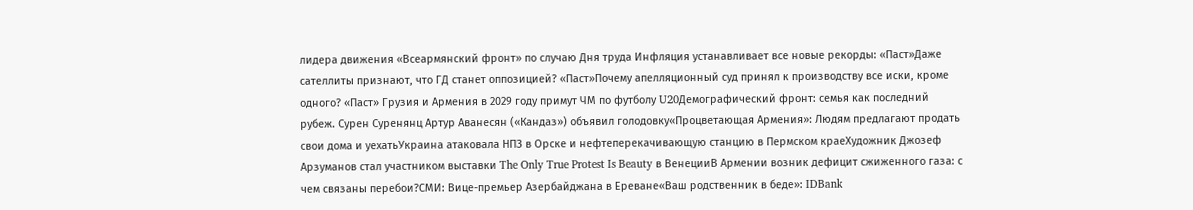лидера движения «Всеармянский фронт» по случаю Дня труда Инфляция устанавливает все новые рекорды: «Паст»Даже сателлиты признают, что ГД станет оппозицией? «Паст»Почему апелляционный суд принял к производству все иски, кроме одного? «Паст» Грузия и Армения в 2029 году примут ЧМ по футболу U20Демографический фронт: семья как последний рубеж. Сурен Суренянц Артур Аванесян («Кандаз») объявил голодовку«Процветающая Армения»: Людям предлагают продать свои дома и уехатьУкраина атаковала НПЗ в Орске и нефтеперекачивающую станцию в Пермском краеХудожник Джозеф Арзуманов стал участником выставки The Only True Protest Is Beauty в ВенецииВ Армении возник дефицит сжиженного газа: с чем связаны перебои?СМИ: Вице-премьер Азербайджана в Ереване«Ваш родственник в беде»: IDBank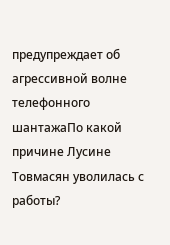предупреждает об агрессивной волне телефонного шантажаПо какой причине Лусине Товмасян уволилась с работы?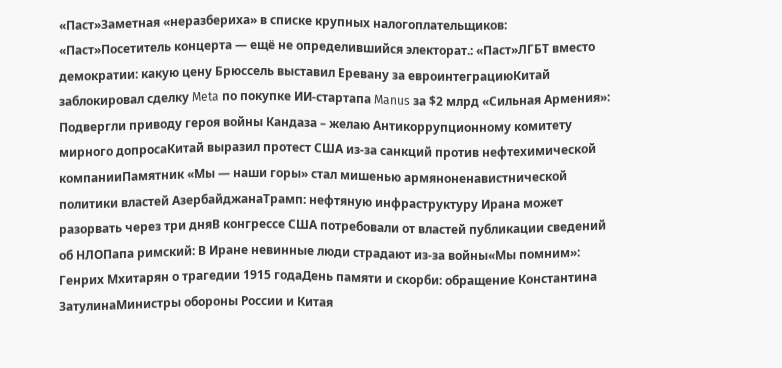«Паст»Заметная «неразбериха» в списке крупных налогоплательщиков: «Паст»Посетитель концерта — ещё не определившийся электорат.: «Паст»ЛГБТ вместо демократии: какую цену Брюссель выставил Еревану за евроинтеграциюКитай заблокировал сделку Meta по покупке ИИ-стартапа Manus за $2 млрд «Сильная Армения»: Подвергли приводу героя войны Кандаза – желаю Антикоррупционному комитету мирного допросаКитай выразил протест США из-за санкций против нефтехимической компанииПамятник «Мы — наши горы» стал мишенью армяноненавистнической политики властей АзербайджанаТрамп: нефтяную инфраструктуру Ирана может разорвать через три дняВ конгрессе США потребовали от властей публикации сведений об НЛОПапа римский: В Иране невинные люди страдают из-за войны«Мы помним»: Генрих Мхитарян о трагедии 1915 годаДень памяти и скорби: обращение Константина ЗатулинаМинистры обороны России и Китая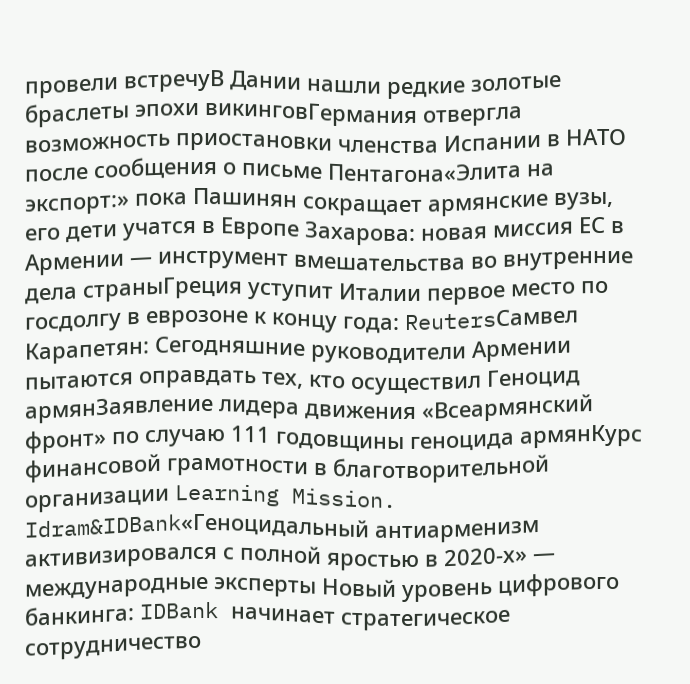провели встречуВ Дании нашли редкие золотые браслеты эпохи викинговГермания отвергла возможность приостановки членства Испании в НАТО после сообщения о письме Пентагона«Элита на экспорт:» пока Пашинян сокращает армянские вузы, его дети учатся в Европе Захарова: новая миссия ЕС в Армении — инструмент вмешательства во внутренние дела страныГреция уступит Италии первое место по госдолгу в еврозоне к концу года: ReutersСамвел Карапетян: Сегодняшние руководители Армении пытаются оправдать тех, кто осуществил Геноцид армянЗаявление лидера движения «Всеармянский фронт» по случаю 111 годовщины геноцида армянКурс финансовой грамотности в благотворительной организации Learning Mission. Idram&IDBank«Геноцидальный антиарменизм активизировался с полной яростью в 2020-х» — международные эксперты Новый уровень цифрового банкинга: IDBank начинает стратегическое сотрудничество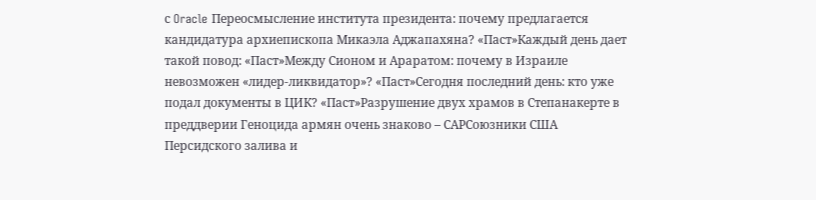с Oracle Переосмысление института президента: почему предлагается кандидатура архиепископа Микаэла Аджапахяна? «Паст»Каждый день дает такой повод: «Паст»Между Сионом и Араратом: почему в Израиле невозможен «лидер-ликвидатор»? «Паст»Сегодня последний день: кто уже подал документы в ЦИК? «Паст»Разрушение двух храмов в Степанакерте в преддверии Геноцида армян очень знаково – САРСоюзники США Персидского залива и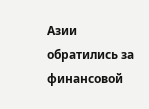Азии обратились за финансовой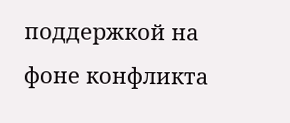поддержкой на фоне конфликта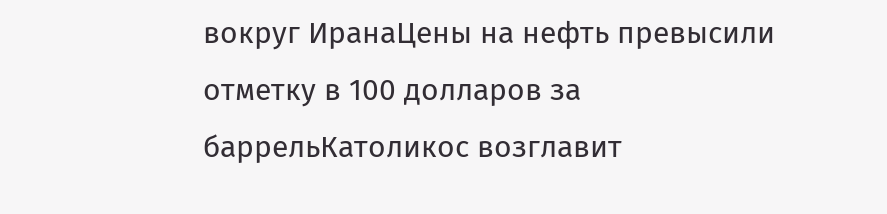вокруг ИранаЦены на нефть превысили отметку в 100 долларов за баррельКатоликос возглавит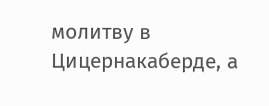молитву в Цицернакаберде, а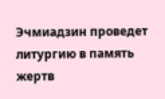Эчмиадзин проведет литургию в память жертв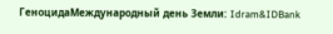ГеноцидаМеждународный день Земли: Idram&IDBank